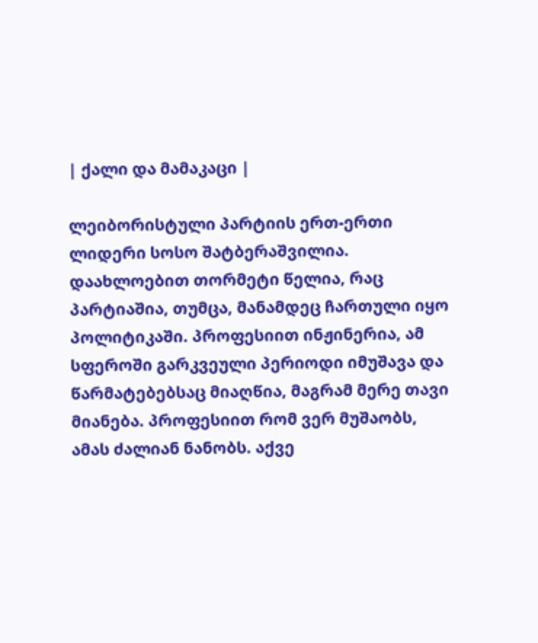| ქალი და მამაკაცი |

ლეიბორისტული პარტიის ერთ-ერთი ლიდერი სოსო შატბერაშვილია. დაახლოებით თორმეტი წელია, რაც პარტიაშია, თუმცა, მანამდეც ჩართული იყო პოლიტიკაში. პროფესიით ინჟინერია, ამ სფეროში გარკვეული პერიოდი იმუშავა და წარმატებებსაც მიაღწია, მაგრამ მერე თავი მიანება. პროფესიით რომ ვერ მუშაობს, ამას ძალიან ნანობს. აქვე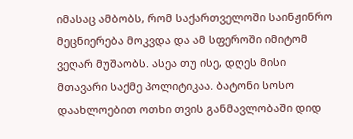იმასაც ამბობს, რომ საქართველოში საინჟინრო მეცნიერება მოკვდა და ამ სფეროში იმიტომ ვეღარ მუშაობს. ასეა თუ ისე, დღეს მისი მთავარი საქმე პოლიტიკაა. ბატონი სოსო დაახლოებით ოთხი თვის განმავლობაში დიდ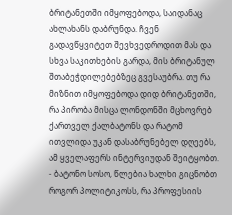ბრიტანეთში იმყოფებოდა, საიდანაც ახლახანს დაბრუნდა. ჩვენ გადავწყვიტეთ შევხვედროდით მას და სხვა საკითხების გარდა, მის ბრიტანულ შთაბეჭდილებებზეც გვესაუბრა. თუ რა მიზნით იმყოფებოდა დიდ ბრიტანეთში, რა პირობა მისცა ლონდონში მცხოვრებ ქართველ ქალბატონს და რატომ ითვლიდა უკან დასაბრუნებელ დღეებს, ამ ყველაფერს ინტერვიუდან შეიტყობთ.
- ბატონო სოსო, წლებია ხალხი გიცნობთ როგორ პოლიტიკოსს, რა პროფესიის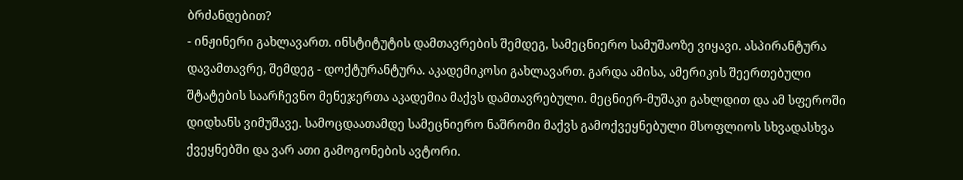ბრძანდებით?
- ინჟინერი გახლავართ. ინსტიტუტის დამთავრების შემდეგ, სამეცნიერო სამუშაოზე ვიყავი. ასპირანტურა დავამთავრე, შემდეგ - დოქტურანტურა. აკადემიკოსი გახლავართ. გარდა ამისა, ამერიკის შეერთებული შტატების საარჩევნო მენეჯერთა აკადემია მაქვს დამთავრებული. მეცნიერ-მუშაკი გახლდით და ამ სფეროში დიდხანს ვიმუშავე. სამოცდაათამდე სამეცნიერო ნაშრომი მაქვს გამოქვეყნებული მსოფლიოს სხვადასხვა ქვეყნებში და ვარ ათი გამოგონების ავტორი.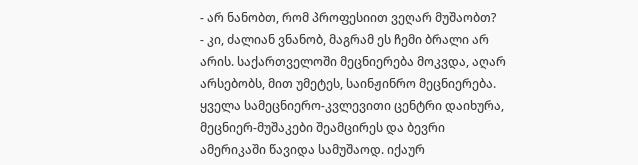- არ ნანობთ, რომ პროფესიით ვეღარ მუშაობთ?
- კი, ძალიან ვნანობ, მაგრამ ეს ჩემი ბრალი არ არის. საქართველოში მეცნიერება მოკვდა, აღარ არსებობს, მით უმეტეს, საინჟინრო მეცნიერება. ყველა სამეცნიერო-კვლევითი ცენტრი დაიხურა, მეცნიერ-მუშაკები შეამცირეს და ბევრი ამერიკაში წავიდა სამუშაოდ. იქაურ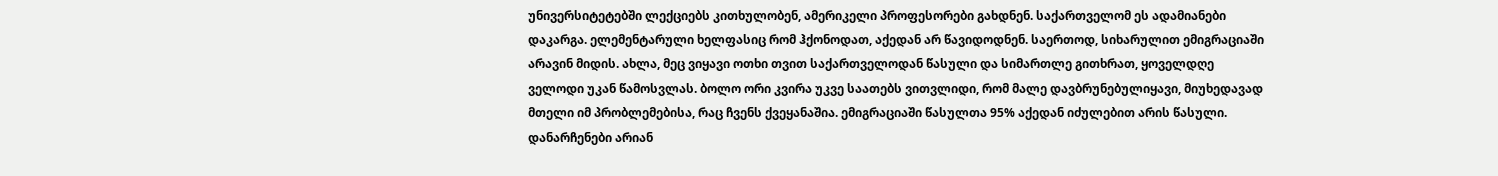უნივერსიტეტებში ლექციებს კითხულობენ, ამერიკელი პროფესორები გახდნენ. საქართველომ ეს ადამიანები დაკარგა. ელემენტარული ხელფასიც რომ ჰქონოდათ, აქედან არ წავიდოდნენ. საერთოდ, სიხარულით ემიგრაციაში არავინ მიდის. ახლა, მეც ვიყავი ოთხი თვით საქართველოდან წასული და სიმართლე გითხრათ, ყოველდღე ველოდი უკან წამოსვლას. ბოლო ორი კვირა უკვე საათებს ვითვლიდი, რომ მალე დავბრუნებულიყავი, მიუხედავად მთელი იმ პრობლემებისა, რაც ჩვენს ქვეყანაშია. ემიგრაციაში წასულთა 95% აქედან იძულებით არის წასული. დანარჩენები არიან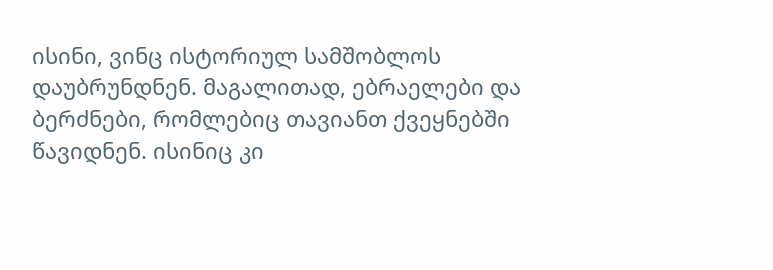ისინი, ვინც ისტორიულ სამშობლოს დაუბრუნდნენ. მაგალითად, ებრაელები და ბერძნები, რომლებიც თავიანთ ქვეყნებში წავიდნენ. ისინიც კი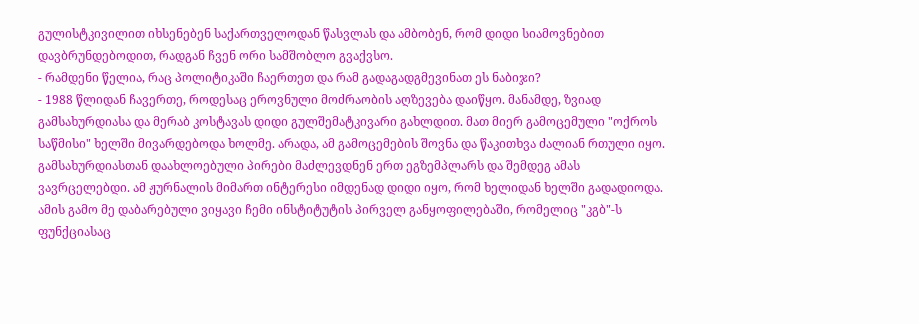გულისტკივილით იხსენებენ საქართველოდან წასვლას და ამბობენ, რომ დიდი სიამოვნებით დავბრუნდებოდით, რადგან ჩვენ ორი სამშობლო გვაქვსო.
- რამდენი წელია, რაც პოლიტიკაში ჩაერთეთ და რამ გადაგადგმევინათ ეს ნაბიჯი?
- 1988 წლიდან ჩავერთე, როდესაც ეროვნული მოძრაობის აღზევება დაიწყო. მანამდე, ზვიად გამსახურდიასა და მერაბ კოსტავას დიდი გულშემატკივარი გახლდით. მათ მიერ გამოცემული "ოქროს საწმისი" ხელში მივარდებოდა ხოლმე. არადა, ამ გამოცემების შოვნა და წაკითხვა ძალიან რთული იყო. გამსახურდიასთან დაახლოებული პირები მაძლევდნენ ერთ ეგზემპლარს და შემდეგ ამას ვავრცელებდი. ამ ჟურნალის მიმართ ინტერესი იმდენად დიდი იყო, რომ ხელიდან ხელში გადადიოდა. ამის გამო მე დაბარებული ვიყავი ჩემი ინსტიტუტის პირველ განყოფილებაში, რომელიც "კგბ"-ს ფუნქციასაც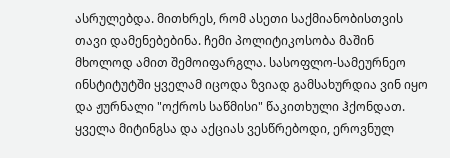ასრულებდა. მითხრეს, რომ ასეთი საქმიანობისთვის თავი დამენებებინა. ჩემი პოლიტიკოსობა მაშინ მხოლოდ ამით შემოიფარგლა. სასოფლო-სამეურნეო ინსტიტუტში ყველამ იცოდა ზვიად გამსახურდია ვინ იყო და ჟურნალი "ოქროს საწმისი" წაკითხული ჰქონდათ. ყველა მიტინგსა და აქციას ვესწრებოდი, ეროვნულ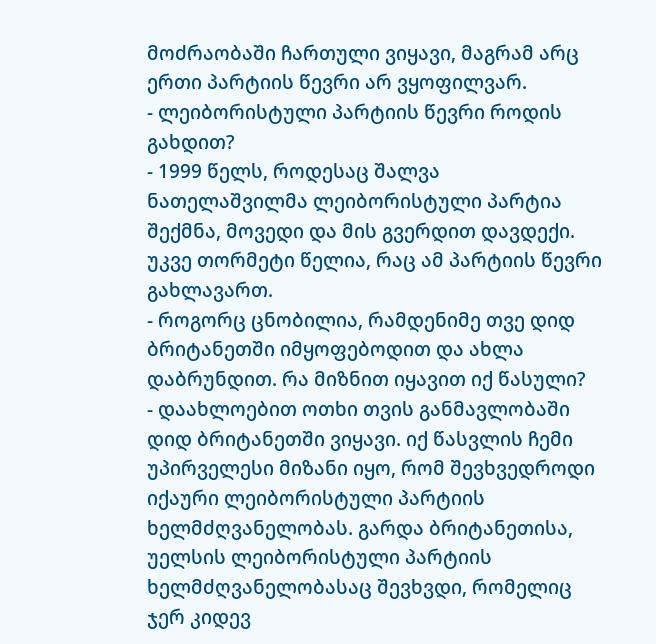მოძრაობაში ჩართული ვიყავი, მაგრამ არც ერთი პარტიის წევრი არ ვყოფილვარ.
- ლეიბორისტული პარტიის წევრი როდის გახდით?
- 1999 წელს, როდესაც შალვა ნათელაშვილმა ლეიბორისტული პარტია შექმნა, მოვედი და მის გვერდით დავდექი. უკვე თორმეტი წელია, რაც ამ პარტიის წევრი გახლავართ.
- როგორც ცნობილია, რამდენიმე თვე დიდ ბრიტანეთში იმყოფებოდით და ახლა დაბრუნდით. რა მიზნით იყავით იქ წასული?
- დაახლოებით ოთხი თვის განმავლობაში დიდ ბრიტანეთში ვიყავი. იქ წასვლის ჩემი უპირველესი მიზანი იყო, რომ შევხვედროდი იქაური ლეიბორისტული პარტიის ხელმძღვანელობას. გარდა ბრიტანეთისა, უელსის ლეიბორისტული პარტიის ხელმძღვანელობასაც შევხვდი, რომელიც ჯერ კიდევ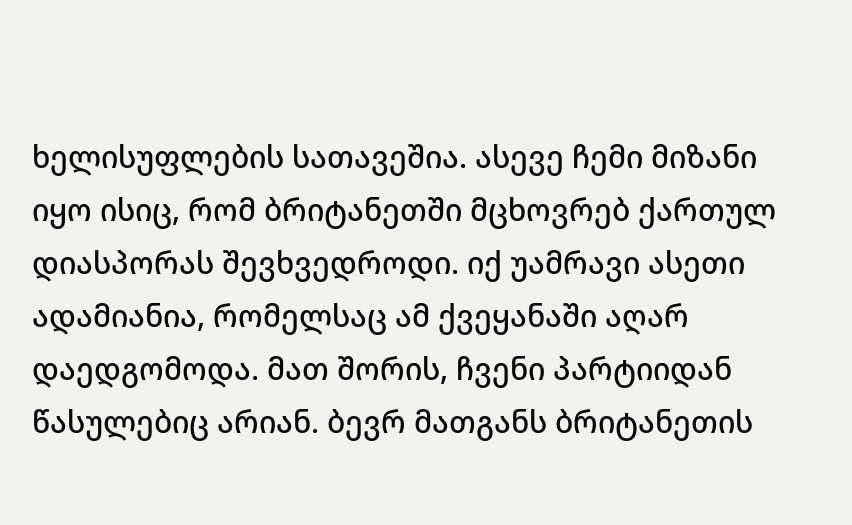ხელისუფლების სათავეშია. ასევე ჩემი მიზანი იყო ისიც, რომ ბრიტანეთში მცხოვრებ ქართულ დიასპორას შევხვედროდი. იქ უამრავი ასეთი ადამიანია, რომელსაც ამ ქვეყანაში აღარ დაედგომოდა. მათ შორის, ჩვენი პარტიიდან წასულებიც არიან. ბევრ მათგანს ბრიტანეთის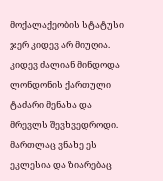მოქალაქეობის სტატუსი ჯერ კიდევ არ მიუღია. კიდევ ძალიან მინდოდა ლონდონის ქართული ტაძარი მენახა და მრევლს შევხვედროდი. მართლაც ვნახე ეს ეკლესია და ზიარებაც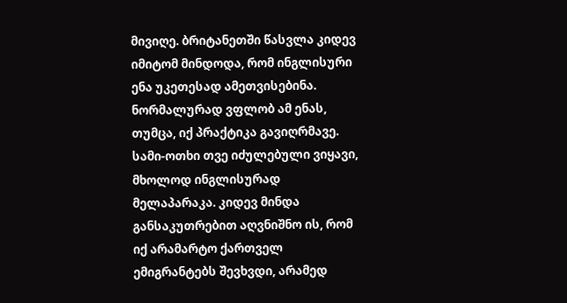მივიღე. ბრიტანეთში წასვლა კიდევ იმიტომ მინდოდა, რომ ინგლისური ენა უკეთესად ამეთვისებინა. ნორმალურად ვფლობ ამ ენას, თუმცა, იქ პრაქტიკა გავიღრმავე. სამი-ოთხი თვე იძულებული ვიყავი, მხოლოდ ინგლისურად მელაპარაკა. კიდევ მინდა განსაკუთრებით აღვნიშნო ის, რომ იქ არამარტო ქართველ ემიგრანტებს შევხვდი, არამედ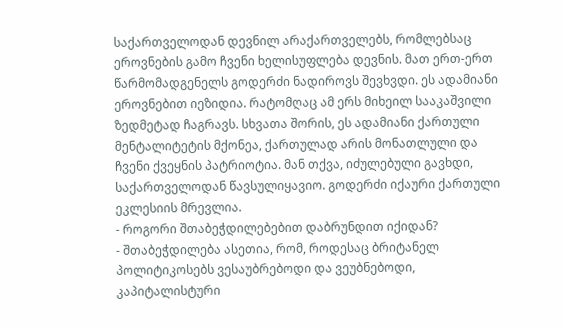საქართველოდან დევნილ არაქართველებს, რომლებსაც ეროვნების გამო ჩვენი ხელისუფლება დევნის. მათ ერთ-ერთ წარმომადგენელს გოდერძი ნადიროვს შევხვდი. ეს ადამიანი ეროვნებით იეზიდია. რატომღაც ამ ერს მიხეილ სააკაშვილი ზედმეტად ჩაგრავს. სხვათა შორის, ეს ადამიანი ქართული მენტალიტეტის მქონეა, ქართულად არის მონათლული და ჩვენი ქვეყნის პატრიოტია. მან თქვა, იძულებული გავხდი, საქართველოდან წავსულიყავიო. გოდერძი იქაური ქართული ეკლესიის მრევლია.
- როგორი შთაბეჭდილებებით დაბრუნდით იქიდან?
- შთაბეჭდილება ასეთია, რომ, როდესაც ბრიტანელ პოლიტიკოსებს ვესაუბრებოდი და ვეუბნებოდი, კაპიტალისტური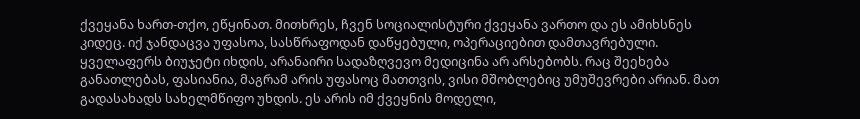ქვეყანა ხართ-თქო, ეწყინათ. მითხრეს, ჩვენ სოციალისტური ქვეყანა ვართო და ეს ამიხსნეს კიდეც. იქ ჯანდაცვა უფასოა, სასწრაფოდან დაწყებული, ოპერაციებით დამთავრებული. ყველაფერს ბიუჯეტი იხდის, არანაირი სადაზღვევო მედიცინა არ არსებობს. რაც შეეხება განათლებას, ფასიანია, მაგრამ არის უფასოც მათთვის, ვისი მშობლებიც უმუშევრები არიან. მათ გადასახადს სახელმწიფო უხდის. ეს არის იმ ქვეყნის მოდელი,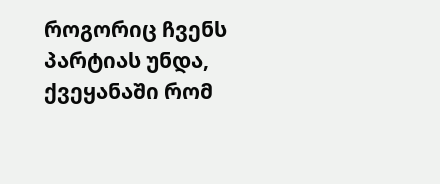როგორიც ჩვენს პარტიას უნდა, ქვეყანაში რომ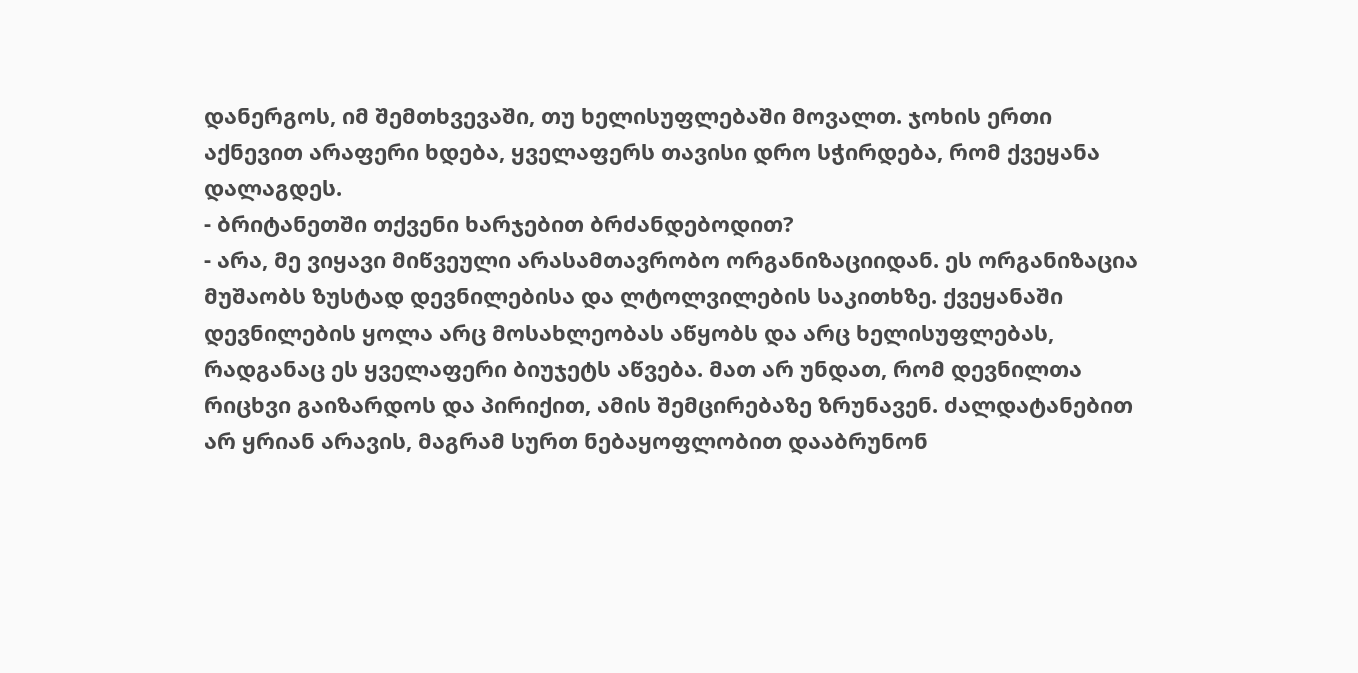დანერგოს, იმ შემთხვევაში, თუ ხელისუფლებაში მოვალთ. ჯოხის ერთი აქნევით არაფერი ხდება, ყველაფერს თავისი დრო სჭირდება, რომ ქვეყანა დალაგდეს.
- ბრიტანეთში თქვენი ხარჯებით ბრძანდებოდით?
- არა, მე ვიყავი მიწვეული არასამთავრობო ორგანიზაციიდან. ეს ორგანიზაცია მუშაობს ზუსტად დევნილებისა და ლტოლვილების საკითხზე. ქვეყანაში დევნილების ყოლა არც მოსახლეობას აწყობს და არც ხელისუფლებას, რადგანაც ეს ყველაფერი ბიუჯეტს აწვება. მათ არ უნდათ, რომ დევნილთა რიცხვი გაიზარდოს და პირიქით, ამის შემცირებაზე ზრუნავენ. ძალდატანებით არ ყრიან არავის, მაგრამ სურთ ნებაყოფლობით დააბრუნონ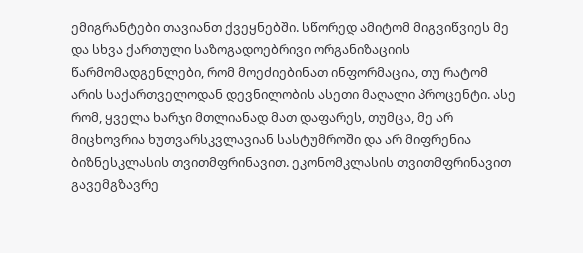ემიგრანტები თავიანთ ქვეყნებში. სწორედ ამიტომ მიგვიწვიეს მე და სხვა ქართული საზოგადოებრივი ორგანიზაციის წარმომადგენლები, რომ მოეძიებინათ ინფორმაცია, თუ რატომ არის საქართველოდან დევნილობის ასეთი მაღალი პროცენტი. ასე რომ, ყველა ხარჯი მთლიანად მათ დაფარეს, თუმცა, მე არ მიცხოვრია ხუთვარსკვლავიან სასტუმროში და არ მიფრენია ბიზნესკლასის თვითმფრინავით. ეკონომკლასის თვითმფრინავით გავემგზავრე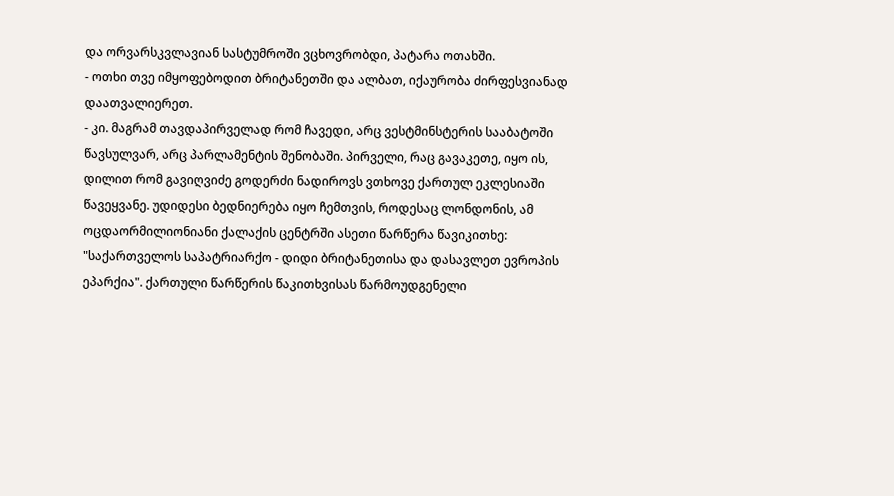და ორვარსკვლავიან სასტუმროში ვცხოვრობდი, პატარა ოთახში.
- ოთხი თვე იმყოფებოდით ბრიტანეთში და ალბათ, იქაურობა ძირფესვიანად დაათვალიერეთ.
- კი. მაგრამ თავდაპირველად რომ ჩავედი, არც ვესტმინსტერის სააბატოში წავსულვარ, არც პარლამენტის შენობაში. პირველი, რაც გავაკეთე, იყო ის, დილით რომ გავიღვიძე გოდერძი ნადიროვს ვთხოვე ქართულ ეკლესიაში წავეყვანე. უდიდესი ბედნიერება იყო ჩემთვის, როდესაც ლონდონის, ამ ოცდაორმილიონიანი ქალაქის ცენტრში ასეთი წარწერა წავიკითხე: "საქართველოს საპატრიარქო - დიდი ბრიტანეთისა და დასავლეთ ევროპის ეპარქია". ქართული წარწერის წაკითხვისას წარმოუდგენელი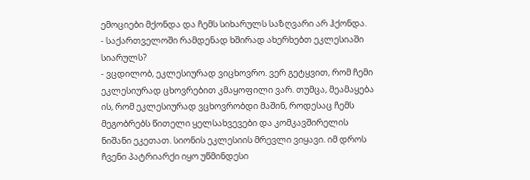ემოციები მქონდა და ჩემს სიხარულს საზღვარი არ ჰქონდა.
- საქართველოში რამდენად ხშირად ახერხებთ ეკლესიაში სიარულს?
- ვცდილობ, ეკლესიურად ვიცხოვრო. ვერ გეტყვით, რომ ჩემი ეკლესიურად ცხოვრებით კმაყოფილი ვარ. თუმცა, მეამაყება ის, რომ ეკლესიურად ვცხოვრობდი მაშინ, როდესაც ჩემს მეგობრებს წითელი ყელსახვევები და კომკავშირელის ნიშანი ეკეთათ. სიონის ეკლესიის მრევლი ვიყავი. იმ დროს ჩვენი პატრიარქი იყო უწმინდესი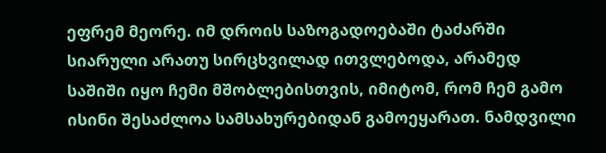ეფრემ მეორე. იმ დროის საზოგადოებაში ტაძარში სიარული არათუ სირცხვილად ითვლებოდა, არამედ საშიში იყო ჩემი მშობლებისთვის, იმიტომ, რომ ჩემ გამო ისინი შესაძლოა სამსახურებიდან გამოეყარათ. ნამდვილი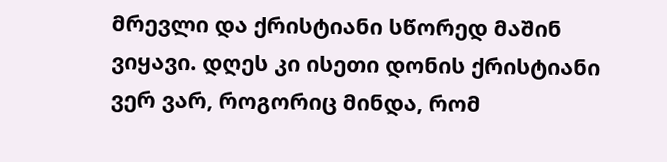მრევლი და ქრისტიანი სწორედ მაშინ ვიყავი. დღეს კი ისეთი დონის ქრისტიანი ვერ ვარ, როგორიც მინდა, რომ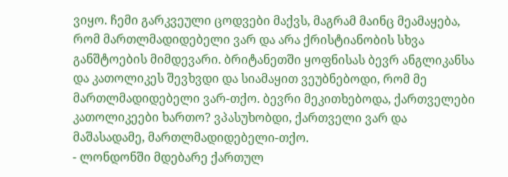ვიყო. ჩემი გარკვეული ცოდვები მაქვს, მაგრამ მაინც მეამაყება, რომ მართლმადიდებელი ვარ და არა ქრისტიანობის სხვა განშტოების მიმდევარი. ბრიტანეთში ყოფნისას ბევრ ანგლიკანსა და კათოლიკეს შევხვდი და სიამაყით ვეუბნებოდი, რომ მე მართლმადიდებელი ვარ-თქო. ბევრი მეკითხებოდა, ქართველები კათოლიკეები ხართო? ვპასუხობდი, ქართველი ვარ და მაშასადამე, მართლმადიდებელი-თქო.
- ლონდონში მდებარე ქართულ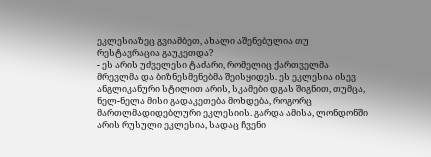ეკლესიაზეც გვიამბეთ, ახალი აშენებულია თუ რესტავრაცია გაუკეთდა?
- ეს არის უძველესი ტაძარი, რომელიც ქართველმა მრევლმა და ბიზნესმენებმა შეისყიდეს. ეს ეკლესია ისევ ანგლიკანური სტილით არის, სკამები დგას შიგნით, თუმცა, ნელ-ნელა მისი გადაკეთება მოხდება, როგორც მართლმადიდებლური ეკლესიის. გარდა ამისა, ლონდონში არის რუსული ეკლესია, სადაც ჩვენი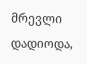მრევლი დადიოდა,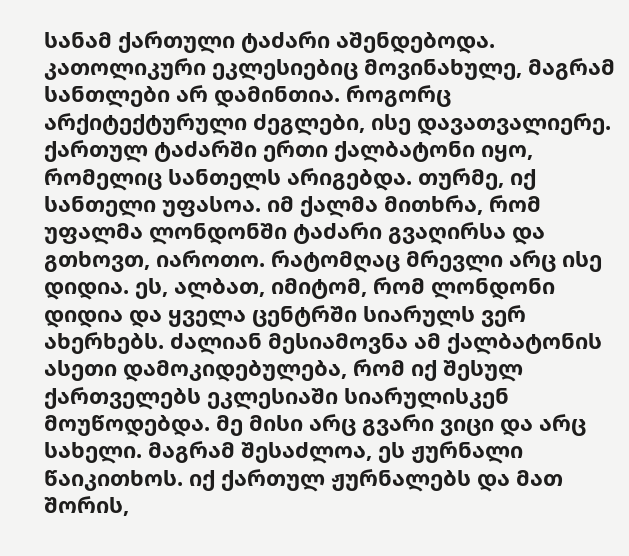სანამ ქართული ტაძარი აშენდებოდა. კათოლიკური ეკლესიებიც მოვინახულე, მაგრამ სანთლები არ დამინთია. როგორც არქიტექტურული ძეგლები, ისე დავათვალიერე. ქართულ ტაძარში ერთი ქალბატონი იყო, რომელიც სანთელს არიგებდა. თურმე, იქ სანთელი უფასოა. იმ ქალმა მითხრა, რომ უფალმა ლონდონში ტაძარი გვაღირსა და გთხოვთ, იაროთო. რატომღაც მრევლი არც ისე დიდია. ეს, ალბათ, იმიტომ, რომ ლონდონი დიდია და ყველა ცენტრში სიარულს ვერ ახერხებს. ძალიან მესიამოვნა ამ ქალბატონის ასეთი დამოკიდებულება, რომ იქ შესულ ქართველებს ეკლესიაში სიარულისკენ მოუწოდებდა. მე მისი არც გვარი ვიცი და არც სახელი. მაგრამ შესაძლოა, ეს ჟურნალი წაიკითხოს. იქ ქართულ ჟურნალებს და მათ შორის,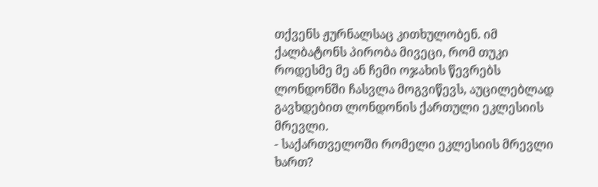თქვენს ჟურნალსაც კითხულობენ. იმ ქალბატონს პირობა მივეცი, რომ თუკი როდესმე მე ან ჩემი ოჯახის წევრებს ლონდონში ჩასვლა მოგვიწევს, აუცილებლად გავხდებით ლონდონის ქართული ეკლესიის მრევლი.
- საქართველოში რომელი ეკლესიის მრევლი ხართ?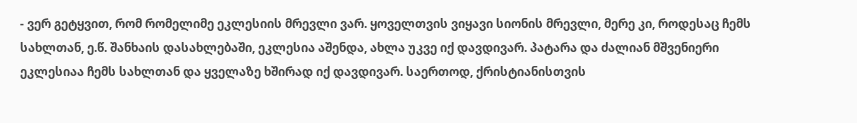- ვერ გეტყვით, რომ რომელიმე ეკლესიის მრევლი ვარ. ყოველთვის ვიყავი სიონის მრევლი, მერე კი, როდესაც ჩემს სახლთან, ე.წ. შანხაის დასახლებაში, ეკლესია აშენდა, ახლა უკვე იქ დავდივარ. პატარა და ძალიან მშვენიერი ეკლესიაა ჩემს სახლთან და ყველაზე ხშირად იქ დავდივარ. საერთოდ, ქრისტიანისთვის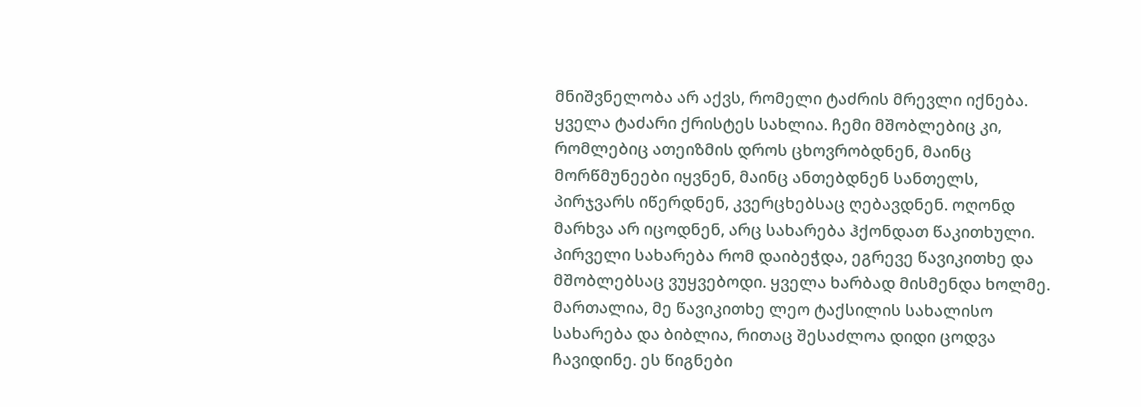მნიშვნელობა არ აქვს, რომელი ტაძრის მრევლი იქნება. ყველა ტაძარი ქრისტეს სახლია. ჩემი მშობლებიც კი, რომლებიც ათეიზმის დროს ცხოვრობდნენ, მაინც მორწმუნეები იყვნენ, მაინც ანთებდნენ სანთელს, პირჯვარს იწერდნენ, კვერცხებსაც ღებავდნენ. ოღონდ მარხვა არ იცოდნენ, არც სახარება ჰქონდათ წაკითხული. პირველი სახარება რომ დაიბეჭდა, ეგრევე წავიკითხე და მშობლებსაც ვუყვებოდი. ყველა ხარბად მისმენდა ხოლმე. მართალია, მე წავიკითხე ლეო ტაქსილის სახალისო სახარება და ბიბლია, რითაც შესაძლოა დიდი ცოდვა ჩავიდინე. ეს წიგნები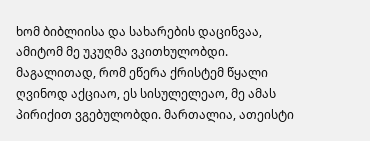ხომ ბიბლიისა და სახარების დაცინვაა, ამიტომ მე უკუღმა ვკითხულობდი. მაგალითად, რომ ეწერა ქრისტემ წყალი ღვინოდ აქციაო, ეს სისულელეაო, მე ამას პირიქით ვგებულობდი. მართალია, ათეისტი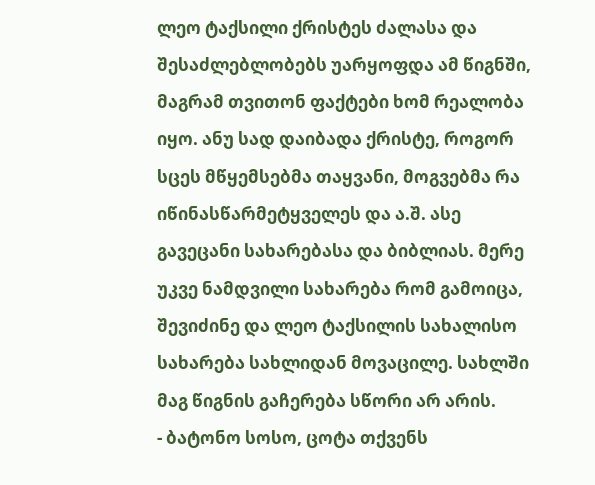ლეო ტაქსილი ქრისტეს ძალასა და შესაძლებლობებს უარყოფდა ამ წიგნში, მაგრამ თვითონ ფაქტები ხომ რეალობა იყო. ანუ სად დაიბადა ქრისტე, როგორ სცეს მწყემსებმა თაყვანი, მოგვებმა რა იწინასწარმეტყველეს და ა.შ. ასე გავეცანი სახარებასა და ბიბლიას. მერე უკვე ნამდვილი სახარება რომ გამოიცა, შევიძინე და ლეო ტაქსილის სახალისო სახარება სახლიდან მოვაცილე. სახლში მაგ წიგნის გაჩერება სწორი არ არის.
- ბატონო სოსო, ცოტა თქვენს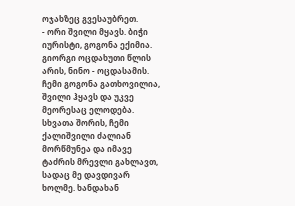ოჯახზეც გვესაუბრეთ.
- ორი შვილი მყავს. ბიჭი იურისტი, გოგონა ექიმია. გიორგი ოცდახუთი წლის არის, ნინო - ოცდასამის. ჩემი გოგონა გათხოვილია, შვილი ჰყავს და უკვე მეორესაც ელოდება. სხვათა შორის, ჩემი ქალიშვილი ძალიან მორწმუნეა და იმავე ტაძრის მრევლი გახლავთ, სადაც მე დავდივარ ხოლმე. ხანდახან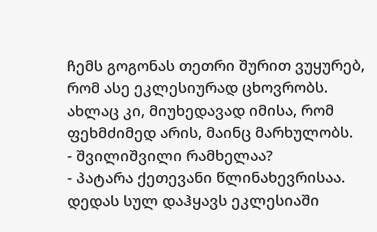ჩემს გოგონას თეთრი შურით ვუყურებ, რომ ასე ეკლესიურად ცხოვრობს. ახლაც კი, მიუხედავად იმისა, რომ ფეხმძიმედ არის, მაინც მარხულობს.
- შვილიშვილი რამხელაა?
- პატარა ქეთევანი წლინახევრისაა. დედას სულ დაჰყავს ეკლესიაში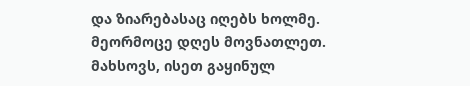და ზიარებასაც იღებს ხოლმე. მეორმოცე დღეს მოვნათლეთ. მახსოვს, ისეთ გაყინულ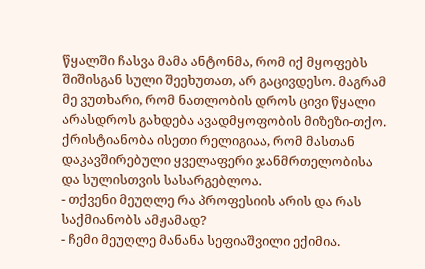წყალში ჩასვა მამა ანტონმა, რომ იქ მყოფებს შიშისგან სული შეეხუთათ, არ გაცივდესო. მაგრამ მე ვუთხარი, რომ ნათლობის დროს ცივი წყალი არასდროს გახდება ავადმყოფობის მიზეზი-თქო. ქრისტიანობა ისეთი რელიგიაა, რომ მასთან დაკავშირებული ყველაფერი ჯანმრთელობისა და სულისთვის სასარგებლოა.
- თქვენი მეუღლე რა პროფესიის არის და რას საქმიანობს ამჟამად?
- ჩემი მეუღლე მანანა სეფიაშვილი ექიმია.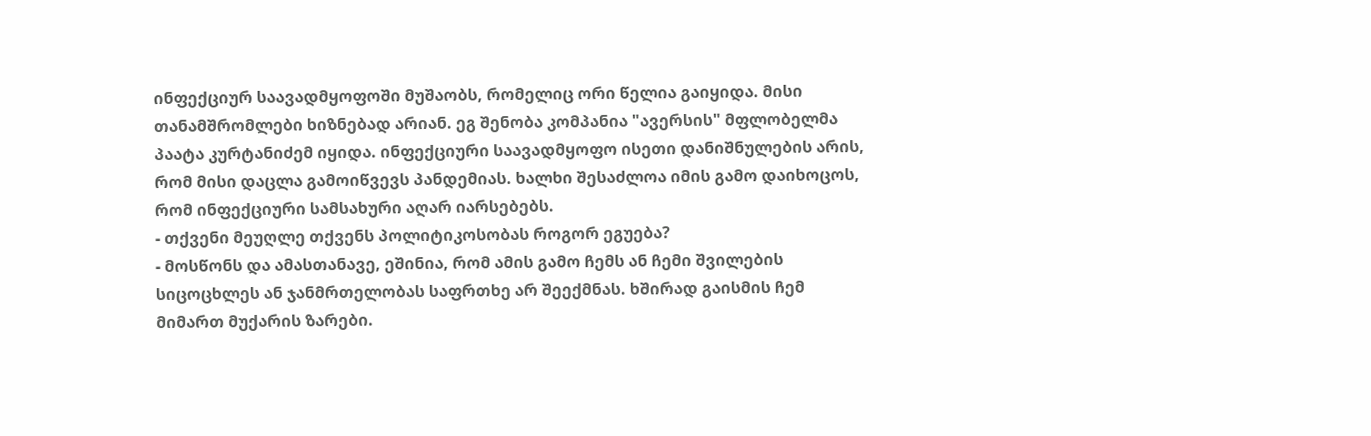ინფექციურ საავადმყოფოში მუშაობს, რომელიც ორი წელია გაიყიდა. მისი თანამშრომლები ხიზნებად არიან. ეგ შენობა კომპანია "ავერსის" მფლობელმა პაატა კურტანიძემ იყიდა. ინფექციური საავადმყოფო ისეთი დანიშნულების არის, რომ მისი დაცლა გამოიწვევს პანდემიას. ხალხი შესაძლოა იმის გამო დაიხოცოს, რომ ინფექციური სამსახური აღარ იარსებებს.
- თქვენი მეუღლე თქვენს პოლიტიკოსობას როგორ ეგუება?
- მოსწონს და ამასთანავე, ეშინია, რომ ამის გამო ჩემს ან ჩემი შვილების სიცოცხლეს ან ჯანმრთელობას საფრთხე არ შეექმნას. ხშირად გაისმის ჩემ მიმართ მუქარის ზარები.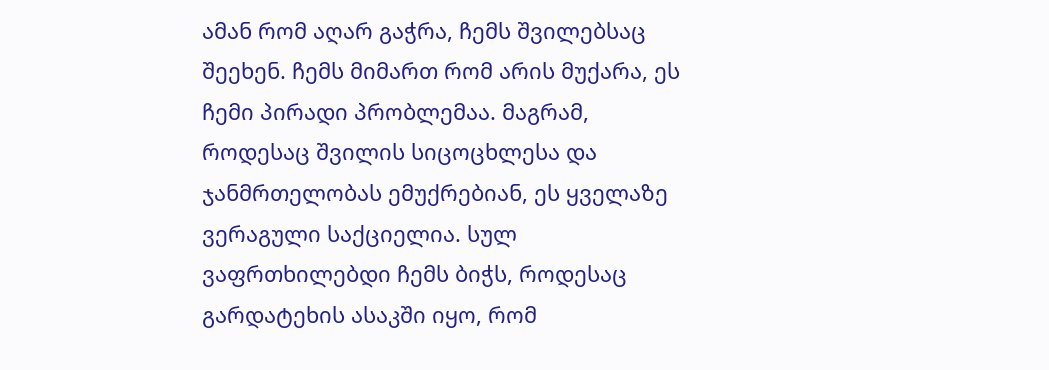ამან რომ აღარ გაჭრა, ჩემს შვილებსაც შეეხენ. ჩემს მიმართ რომ არის მუქარა, ეს ჩემი პირადი პრობლემაა. მაგრამ, როდესაც შვილის სიცოცხლესა და ჯანმრთელობას ემუქრებიან, ეს ყველაზე ვერაგული საქციელია. სულ ვაფრთხილებდი ჩემს ბიჭს, როდესაც გარდატეხის ასაკში იყო, რომ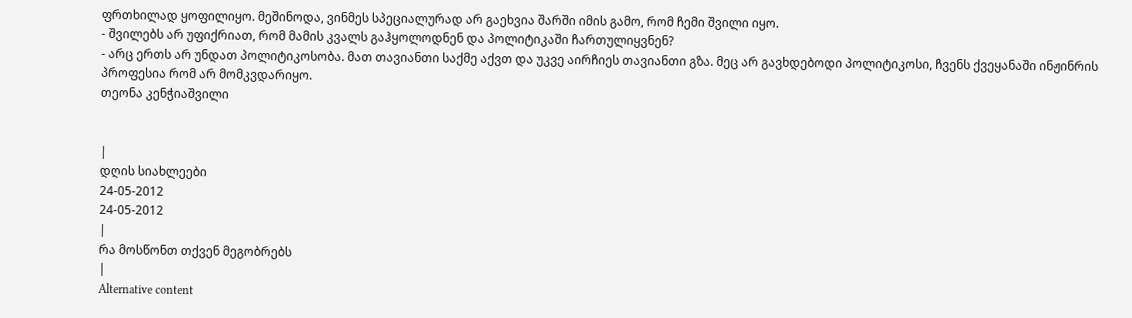ფრთხილად ყოფილიყო. მეშინოდა, ვინმეს სპეციალურად არ გაეხვია შარში იმის გამო, რომ ჩემი შვილი იყო.
- შვილებს არ უფიქრიათ, რომ მამის კვალს გაჰყოლოდნენ და პოლიტიკაში ჩართულიყვნენ?
- არც ერთს არ უნდათ პოლიტიკოსობა. მათ თავიანთი საქმე აქვთ და უკვე აირჩიეს თავიანთი გზა. მეც არ გავხდებოდი პოლიტიკოსი, ჩვენს ქვეყანაში ინჟინრის პროფესია რომ არ მომკვდარიყო.
თეონა კენჭიაშვილი


|
დღის სიახლეები
24-05-2012
24-05-2012
|
რა მოსწონთ თქვენ მეგობრებს
|
Alternative content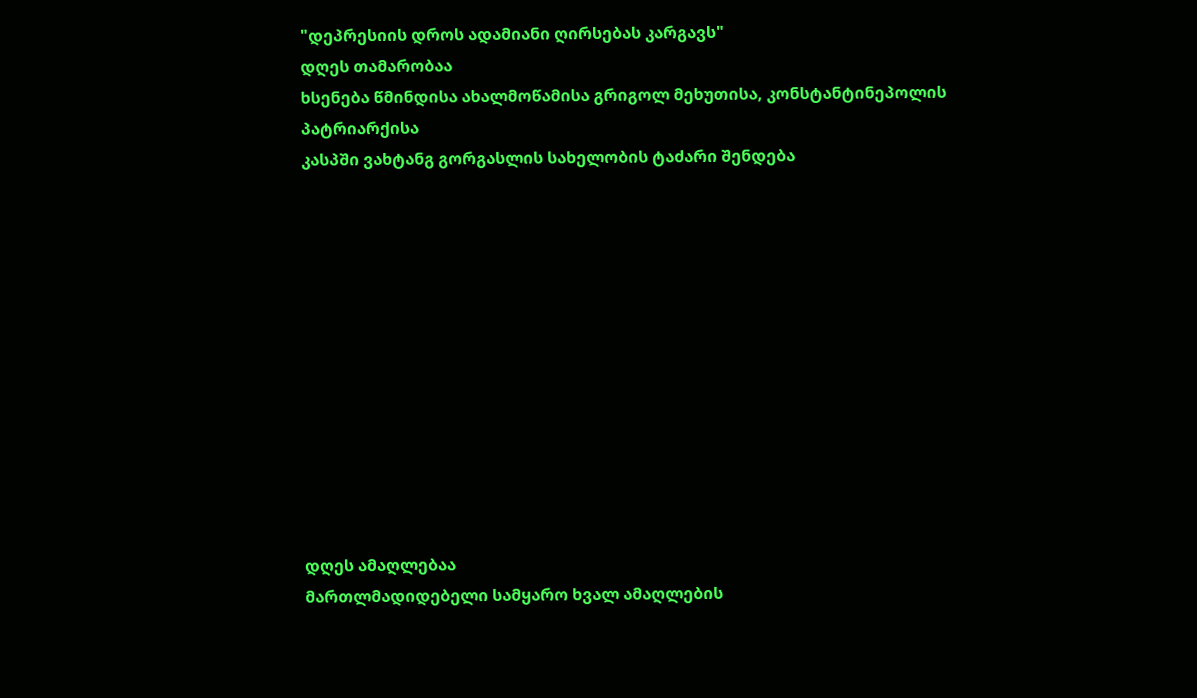"დეპრესიის დროს ადამიანი ღირსებას კარგავს"
დღეს თამარობაა
ხსენება წმინდისა ახალმოწამისა გრიგოლ მეხუთისა, კონსტანტინეპოლის პატრიარქისა
კასპში ვახტანგ გორგასლის სახელობის ტაძარი შენდება












დღეს ამაღლებაა
მართლმადიდებელი სამყარო ხვალ ამაღლების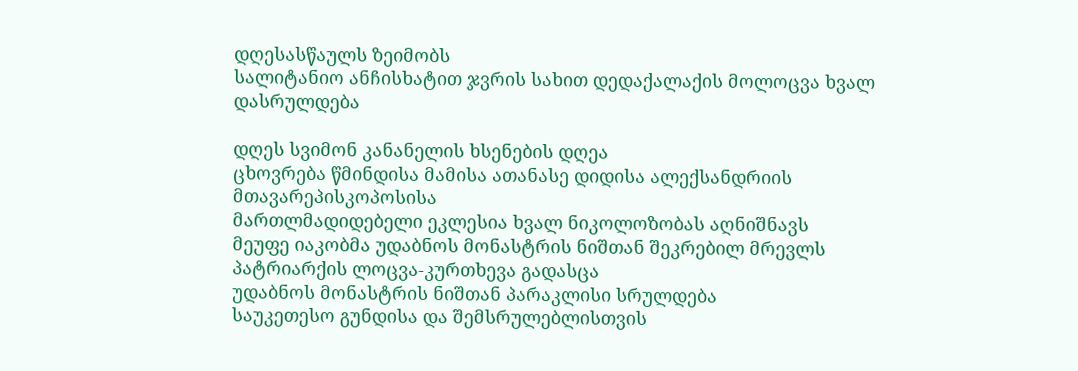დღესასწაულს ზეიმობს
სალიტანიო ანჩისხატით ჯვრის სახით დედაქალაქის მოლოცვა ხვალ დასრულდება

დღეს სვიმონ კანანელის ხსენების დღეა
ცხოვრება წმინდისა მამისა ათანასე დიდისა ალექსანდრიის მთავარეპისკოპოსისა
მართლმადიდებელი ეკლესია ხვალ ნიკოლოზობას აღნიშნავს
მეუფე იაკობმა უდაბნოს მონასტრის ნიშთან შეკრებილ მრევლს პატრიარქის ლოცვა-კურთხევა გადასცა
უდაბნოს მონასტრის ნიშთან პარაკლისი სრულდება
საუკეთესო გუნდისა და შემსრულებლისთვის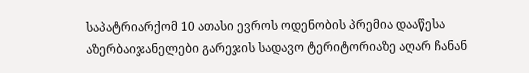საპატრიარქომ 10 ათასი ევროს ოდენობის პრემია დააწესა
აზერბაიჯანელები გარეჯის სადავო ტერიტორიაზე აღარ ჩანან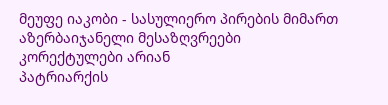მეუფე იაკობი - სასულიერო პირების მიმართ აზერბაიჯანელი მესაზღვრეები კორექტულები არიან
პატრიარქის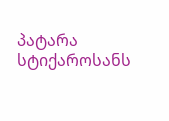პატარა სტიქაროსანს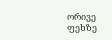ორივე ფეხზე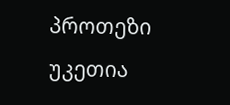პროთეზი უკეთია